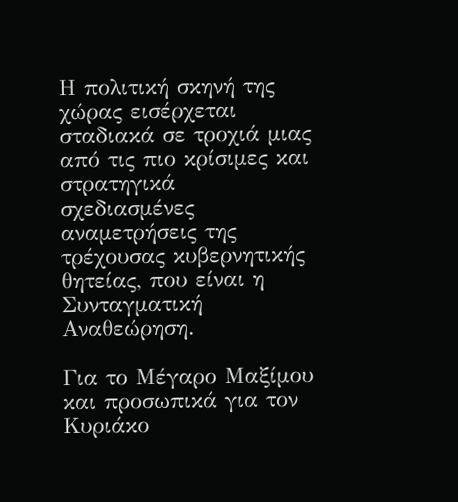Η πολιτική σκηνή της χώρας εισέρχεται σταδιακά σε τροχιά μιας από τις πιο κρίσιμες και στρατηγικά σχεδιασμένες αναμετρήσεις της τρέχουσας κυβερνητικής θητείας, που είναι η Συνταγματική Αναθεώρηση.

Για το Μέγαρο Μαξίμου και προσωπικά για τον Κυριάκο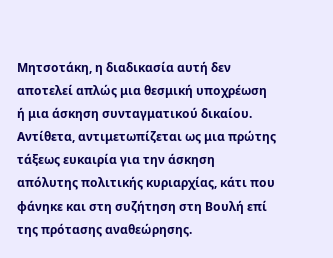Μητσοτάκη, η διαδικασία αυτή δεν αποτελεί απλώς μια θεσμική υποχρέωση ή μια άσκηση συνταγματικού δικαίου. Αντίθετα, αντιμετωπίζεται ως μια πρώτης τάξεως ευκαιρία για την άσκηση απόλυτης πολιτικής κυριαρχίας, κάτι που φάνηκε και στη συζήτηση στη Βουλή επί της πρότασης αναθεώρησης.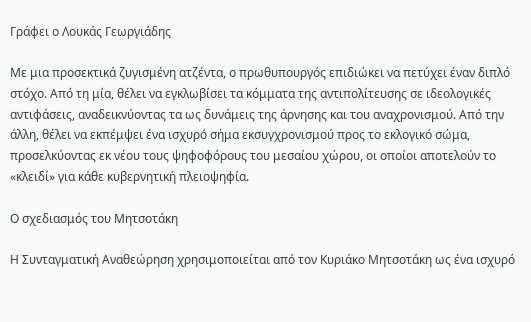Γράφει ο Λουκάς Γεωργιάδης

Με μια προσεκτικά ζυγισμένη ατζέντα, ο πρωθυπουργός επιδιώκει να πετύχει έναν διπλό στόχο. Από τη μία, θέλει να εγκλωβίσει τα κόμματα της αντιπολίτευσης σε ιδεολογικές αντιφάσεις, αναδεικνύοντας τα ως δυνάμεις της άρνησης και του αναχρονισμού. Από την άλλη, θέλει να εκπέμψει ένα ισχυρό σήμα εκσυγχρονισμού προς το εκλογικό σώμα, προσελκύοντας εκ νέου τους ψηφοφόρους του μεσαίου χώρου, οι οποίοι αποτελούν το «κλειδί» για κάθε κυβερνητική πλειοψηφία.

Ο σχεδιασμός του Μητσοτάκη

Η Συνταγματική Αναθεώρηση χρησιμοποιείται από τον Κυριάκο Μητσοτάκη ως ένα ισχυρό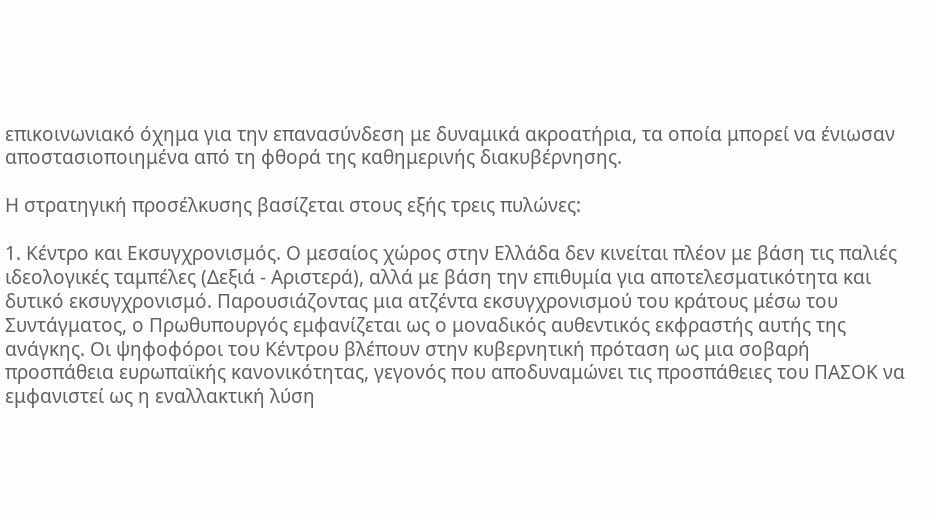επικοινωνιακό όχημα για την επανασύνδεση με δυναμικά ακροατήρια, τα οποία μπορεί να ένιωσαν αποστασιοποιημένα από τη φθορά της καθημερινής διακυβέρνησης.

Η στρατηγική προσέλκυσης βασίζεται στους εξής τρεις πυλώνες:

1. Κέντρο και Εκσυγχρονισμός. Ο μεσαίος χώρος στην Ελλάδα δεν κινείται πλέον με βάση τις παλιές ιδεολογικές ταμπέλες (Δεξιά - Αριστερά), αλλά με βάση την επιθυμία για αποτελεσματικότητα και δυτικό εκσυγχρονισμό. Παρουσιάζοντας μια ατζέντα εκσυγχρονισμού του κράτους μέσω του Συντάγματος, ο Πρωθυπουργός εμφανίζεται ως ο μοναδικός αυθεντικός εκφραστής αυτής της ανάγκης. Οι ψηφοφόροι του Κέντρου βλέπουν στην κυβερνητική πρόταση ως μια σοβαρή προσπάθεια ευρωπαϊκής κανονικότητας, γεγονός που αποδυναμώνει τις προσπάθειες του ΠΑΣΟΚ να εμφανιστεί ως η εναλλακτική λύση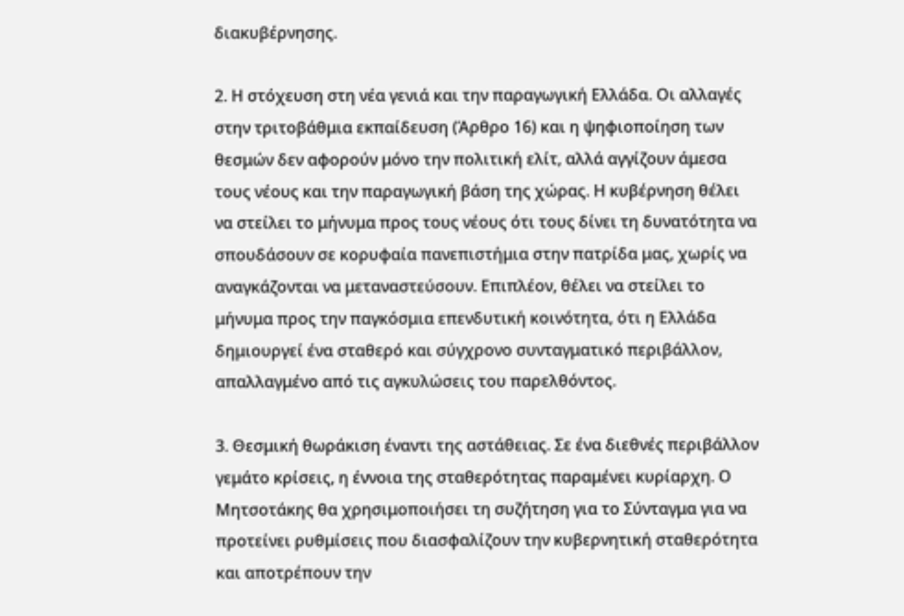διακυβέρνησης.

2. Η στόχευση στη νέα γενιά και την παραγωγική Ελλάδα. Οι αλλαγές στην τριτοβάθμια εκπαίδευση (Άρθρο 16) και η ψηφιοποίηση των θεσμών δεν αφορούν μόνο την πολιτική ελίτ, αλλά αγγίζουν άμεσα τους νέους και την παραγωγική βάση της χώρας. Η κυβέρνηση θέλει να στείλει το μήνυμα προς τους νέους ότι τους δίνει τη δυνατότητα να σπουδάσουν σε κορυφαία πανεπιστήμια στην πατρίδα μας, χωρίς να αναγκάζονται να μεταναστεύσουν. Επιπλέον, θέλει να στείλει το μήνυμα προς την παγκόσμια επενδυτική κοινότητα, ότι η Ελλάδα δημιουργεί ένα σταθερό και σύγχρονο συνταγματικό περιβάλλον, απαλλαγμένο από τις αγκυλώσεις του παρελθόντος.

3. Θεσμική θωράκιση έναντι της αστάθειας. Σε ένα διεθνές περιβάλλον γεμάτο κρίσεις, η έννοια της σταθερότητας παραμένει κυρίαρχη. Ο Μητσοτάκης θα χρησιμοποιήσει τη συζήτηση για το Σύνταγμα για να προτείνει ρυθμίσεις που διασφαλίζουν την κυβερνητική σταθερότητα και αποτρέπουν την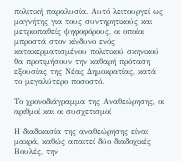πολιτική παραλυσία. Αυτό λειτουργεί ως μαγνήτης για τους συντηρητικούς και μετριοπαθείς ψηφοφόρους, οι οποίοι μπροστά στον κίνδυνο ενός κατακερματισμένου πολιτικού σκηνικού θα προτιμήσουν την καθαρή πρόταση εξουσίας της Νέας Δημοκρατίας, κατά το μεγαλύτερο ποσοστό.

Το χρονοδιάγραμμα της Αναθεώρησης, οι αριθμοί και οι συσχετισμοί

Η διαδικασία της αναθεώρησης είναι μακρά, καθώς απαιτεί δύο διαδοχικές Βουλές, την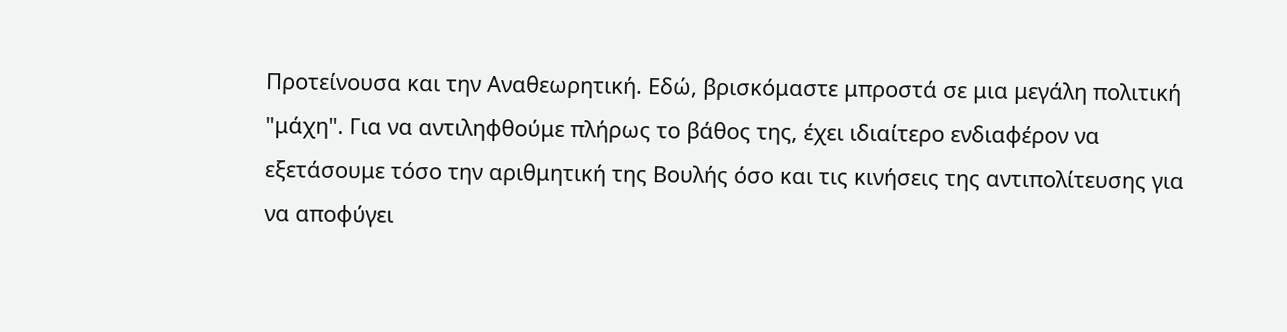Προτείνουσα και την Αναθεωρητική. Εδώ, βρισκόμαστε μπροστά σε μια μεγάλη πολιτική "μάχη". Για να αντιληφθούμε πλήρως το βάθος της, έχει ιδιαίτερο ενδιαφέρον να εξετάσουμε τόσο την αριθμητική της Βουλής όσο και τις κινήσεις της αντιπολίτευσης για να αποφύγει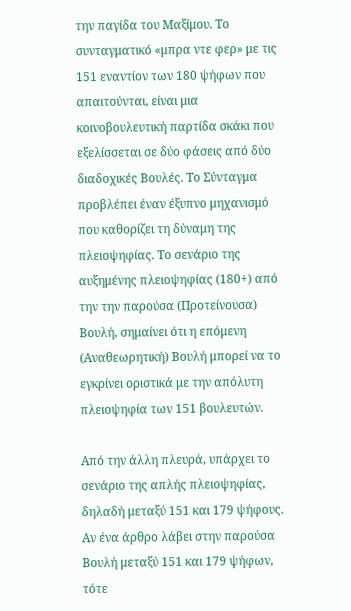την παγίδα του Μαξίμου. Το συνταγματικό «μπρα ντε φερ» με τις 151 εναντίον των 180 ψήφων που απαιτούνται, είναι μια κοινοβουλευτική παρτίδα σκάκι που εξελίσσεται σε δύο φάσεις από δύο διαδοχικές Βουλές. Το Σύνταγμα προβλέπει έναν έξυπνο μηχανισμό που καθορίζει τη δύναμη της πλειοψηφίας. Το σενάριο της αυξημένης πλειοψηφίας (180+) από την την παρούσα (Προτείνουσα) Βουλή, σημαίνει ότι η επόμενη (Αναθεωρητική) Βουλή μπορεί να το εγκρίνει οριστικά με την απόλυτη πλειοψηφία των 151 βουλευτών.

Από την άλλη πλευρά, υπάρχει το σενάριο της απλής πλειοψηφίας, δηλαδή μεταξύ 151 και 179 ψήφους. Αν ένα άρθρο λάβει στην παρούσα Βουλή μεταξύ 151 και 179 ψήφων, τότε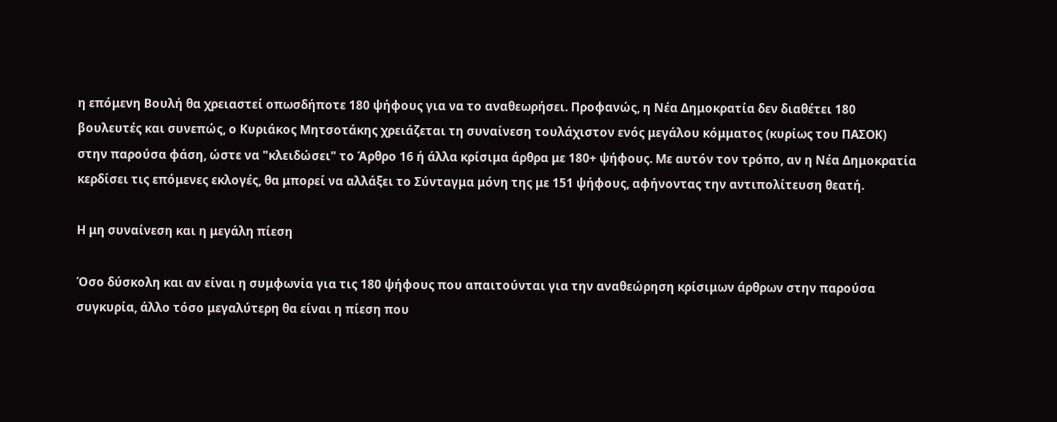η επόμενη Βουλή θα χρειαστεί οπωσδήποτε 180 ψήφους για να το αναθεωρήσει. Προφανώς, η Νέα Δημοκρατία δεν διαθέτει 180 βουλευτές και συνεπώς, ο Κυριάκος Μητσοτάκης χρειάζεται τη συναίνεση τουλάχιστον ενός μεγάλου κόμματος (κυρίως του ΠΑΣΟΚ) στην παρούσα φάση, ώστε να "κλειδώσει" το Άρθρο 16 ή άλλα κρίσιμα άρθρα με 180+ ψήφους. Με αυτόν τον τρόπο, αν η Νέα Δημοκρατία κερδίσει τις επόμενες εκλογές, θα μπορεί να αλλάξει το Σύνταγμα μόνη της με 151 ψήφους, αφήνοντας την αντιπολίτευση θεατή.

Η μη συναίνεση και η μεγάλη πίεση

Όσο δύσκολη και αν είναι η συμφωνία για τις 180 ψήφους που απαιτούνται για την αναθεώρηση κρίσιμων άρθρων στην παρούσα συγκυρία, άλλο τόσο μεγαλύτερη θα είναι η πίεση που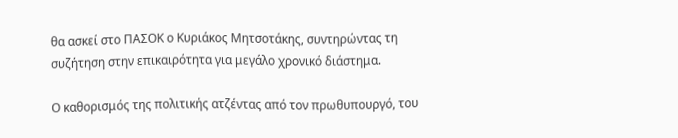θα ασκεί στο ΠΑΣΟΚ ο Κυριάκος Μητσοτάκης, συντηρώντας τη συζήτηση στην επικαιρότητα για μεγάλο χρονικό διάστημα.

Ο καθορισμός της πολιτικής ατζέντας από τον πρωθυπουργό, του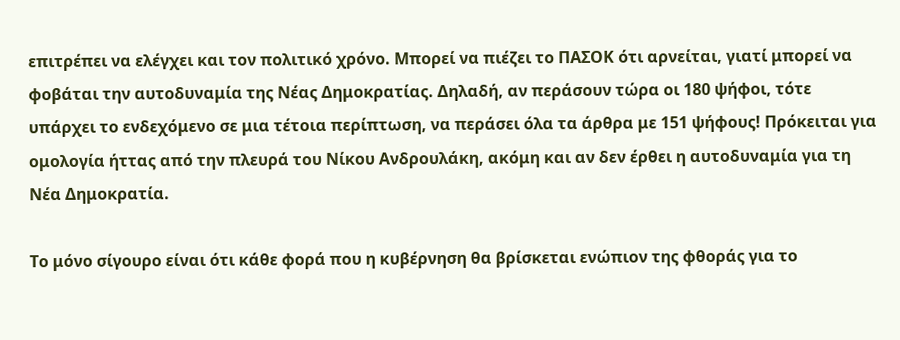επιτρέπει να ελέγχει και τον πολιτικό χρόνο. Μπορεί να πιέζει το ΠΑΣΟΚ ότι αρνείται, γιατί μπορεί να φοβάται την αυτοδυναμία της Νέας Δημοκρατίας. Δηλαδή, αν περάσουν τώρα οι 180 ψήφοι, τότε υπάρχει το ενδεχόμενο σε μια τέτοια περίπτωση, να περάσει όλα τα άρθρα με 151 ψήφους! Πρόκειται για ομολογία ήττας από την πλευρά του Νίκου Ανδρουλάκη, ακόμη και αν δεν έρθει η αυτοδυναμία για τη Νέα Δημοκρατία.

Το μόνο σίγουρο είναι ότι κάθε φορά που η κυβέρνηση θα βρίσκεται ενώπιον της φθοράς για το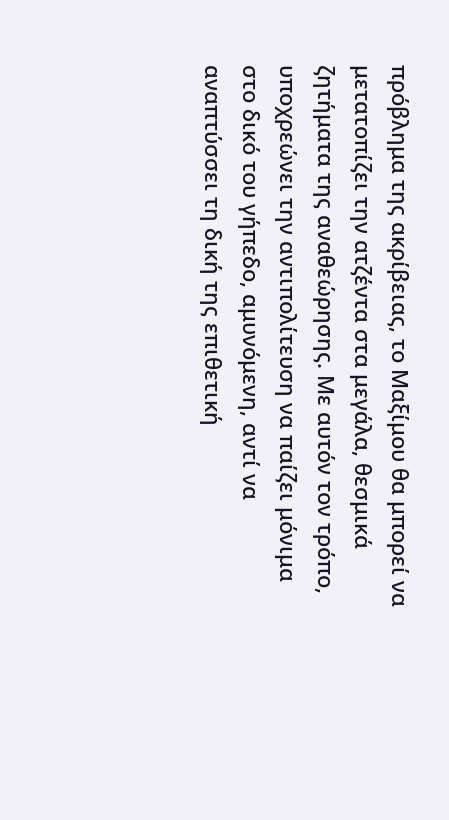πρόβλημα της ακρίβειας, το Μαξίμου θα μπορεί να μετατοπίζει την ατζέντα στα μεγάλα, θεσμικά ζητήματα της αναθεώρησης. Με αυτόν τον τρόπο, υποχρεώνει την αντιπολίτευση να παίζει μόνιμα στο δικό του γήπεδο, αμυνόμενη, αντί να αναπτύσσει τη δική της επιθετική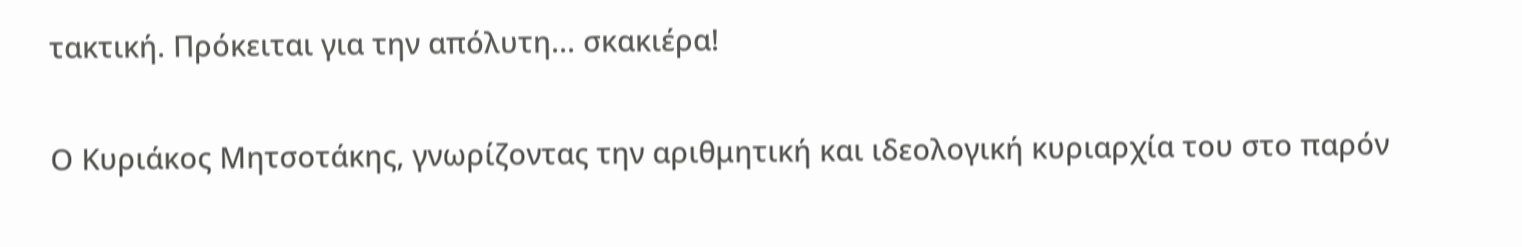τακτική. Πρόκειται για την απόλυτη... σκακιέρα!

Ο Κυριάκος Μητσοτάκης, γνωρίζοντας την αριθμητική και ιδεολογική κυριαρχία του στο παρόν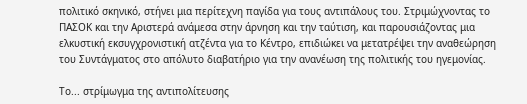πολιτικό σκηνικό, στήνει μια περίτεχνη παγίδα για τους αντιπάλους του. Στριμώχνοντας το ΠΑΣΟΚ και την Αριστερά ανάμεσα στην άρνηση και την ταύτιση, και παρουσιάζοντας μια ελκυστική εκσυγχρονιστική ατζέντα για το Κέντρο, επιδιώκει να μετατρέψει την αναθεώρηση του Συντάγματος στο απόλυτο διαβατήριο για την ανανέωση της πολιτικής του ηγεμονίας.

Το... στρίμωγμα της αντιπολίτευσης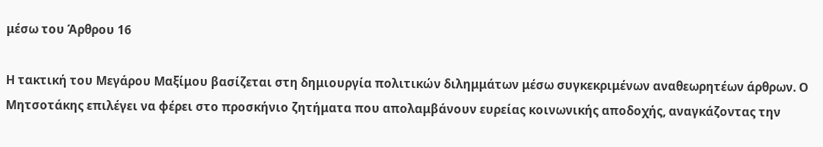μέσω του Άρθρου 16

Η τακτική του Μεγάρου Μαξίμου βασίζεται στη δημιουργία πολιτικών διλημμάτων μέσω συγκεκριμένων αναθεωρητέων άρθρων. Ο Μητσοτάκης επιλέγει να φέρει στο προσκήνιο ζητήματα που απολαμβάνουν ευρείας κοινωνικής αποδοχής, αναγκάζοντας την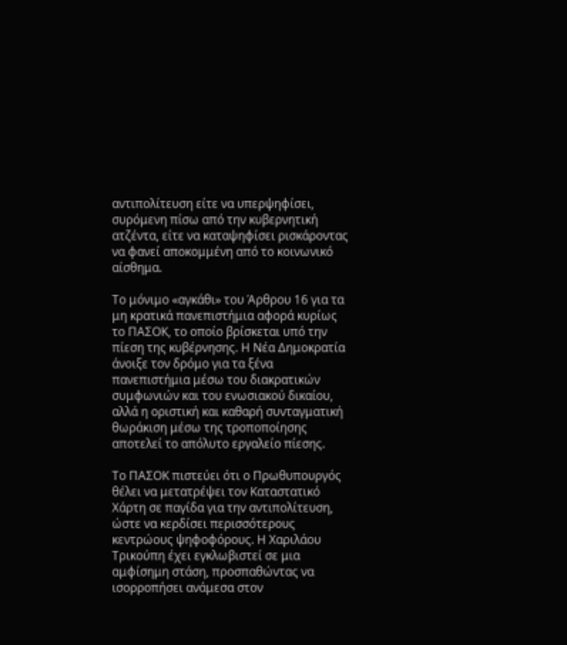αντιπολίτευση είτε να υπερψηφίσει, συρόμενη πίσω από την κυβερνητική ατζέντα, είτε να καταψηφίσει ρισκάροντας να φανεί αποκομμένη από το κοινωνικό αίσθημα.

Το μόνιμο «αγκάθι» του Άρθρου 16 για τα μη κρατικά πανεπιστήμια αφορά κυρίως το ΠΑΣΟΚ, το οποίο βρίσκεται υπό την πίεση της κυβέρνησης. Η Νέα Δημοκρατία άνοιξε τον δρόμο για τα ξένα πανεπιστήμια μέσω του διακρατικών συμφωνιών και του ενωσιακού δικαίου, αλλά η οριστική και καθαρή συνταγματική θωράκιση μέσω της τροποποίησης αποτελεί το απόλυτο εργαλείο πίεσης.

Το ΠΑΣΟΚ πιστεύει ότι ο Πρωθυπουργός θέλει να μετατρέψει τον Καταστατικό Χάρτη σε παγίδα για την αντιπολίτευση, ώστε να κερδίσει περισσότερους κεντρώους ψηφοφόρους. Η Χαριλάου Τρικούπη έχει εγκλωβιστεί σε μια αμφίσημη στάση, προσπαθώντας να ισορροπήσει ανάμεσα στον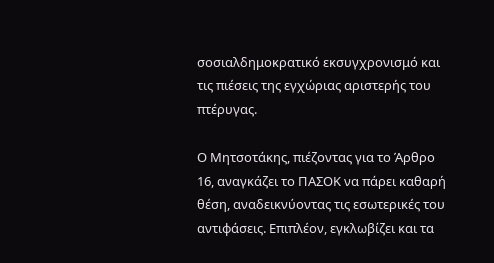σοσιαλδημοκρατικό εκσυγχρονισμό και τις πιέσεις της εγχώριας αριστερής του πτέρυγας.

Ο Μητσοτάκης, πιέζοντας για το Άρθρο 16, αναγκάζει το ΠΑΣΟΚ να πάρει καθαρή θέση, αναδεικνύοντας τις εσωτερικές του αντιφάσεις. Επιπλέον, εγκλωβίζει και τα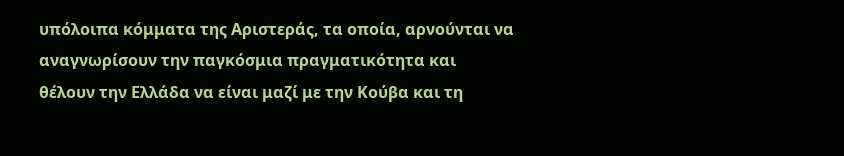υπόλοιπα κόμματα της Αριστεράς, τα οποία, αρνούνται να αναγνωρίσουν την παγκόσμια πραγματικότητα και θέλουν την Ελλάδα να είναι μαζί με την Κούβα και τη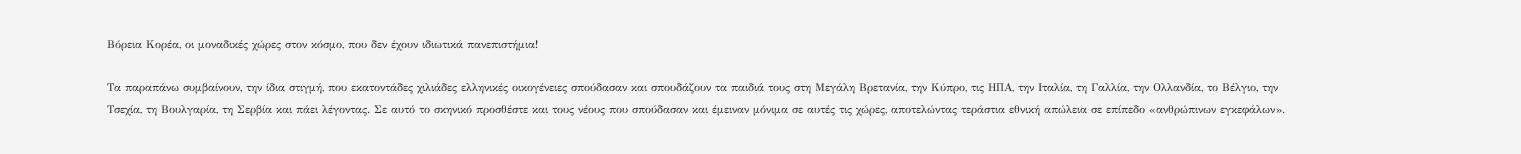Βόρεια Κορέα, οι μοναδικές χώρες στον κόσμο, που δεν έχουν ιδιωτικά πανεπιστήμια!

Τα παραπάνω συμβαίνουν, την ίδια στιγμή, που εκατοντάδες χιλιάδες ελληνικές οικογένειες σπούδασαν και σπουδάζουν τα παιδιά τους στη Μεγάλη Βρετανία, την Κύπρο, τις ΗΠΑ, την Ιταλία, τη Γαλλία, την Ολλανδία, το Βέλγιο, την Τσεχία, τη Βουλγαρία, τη Σερβία και πάει λέγοντας. Σε αυτό το σκηνικό προσθέστε και τους νέους που σπούδασαν και έμειναν μόνιμα σε αυτές τις χώρες, αποτελώντας τεράστια εθνική απώλεια σε επίπεδο «ανθρώπινων εγκεφάλων».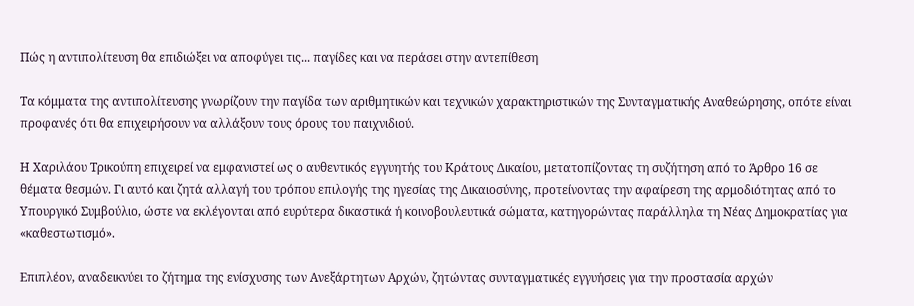Πώς η αντιπολίτευση θα επιδιώξει να αποφύγει τις... παγίδες και να περάσει στην αντεπίθεση

Τα κόμματα της αντιπολίτευσης γνωρίζουν την παγίδα των αριθμητικών και τεχνικών χαρακτηριστικών της Συνταγματικής Αναθεώρησης, οπότε είναι προφανές ότι θα επιχειρήσουν να αλλάξουν τους όρους του παιχνιδιού.

Η Χαριλάου Τρικούπη επιχειρεί να εμφανιστεί ως ο αυθεντικός εγγυητής του Κράτους Δικαίου, μετατοπίζοντας τη συζήτηση από το Άρθρο 16 σε θέματα θεσμών. Γι αυτό και ζητά αλλαγή του τρόπου επιλογής της ηγεσίας της Δικαιοσύνης, προτείνοντας την αφαίρεση της αρμοδιότητας από το Υπουργικό Συμβούλιο, ώστε να εκλέγονται από ευρύτερα δικαστικά ή κοινοβουλευτικά σώματα, κατηγορώντας παράλληλα τη Νέας Δημοκρατίας για «καθεστωτισμό».

Επιπλέον, αναδεικνύει το ζήτημα της ενίσχυσης των Ανεξάρτητων Αρχών, ζητώντας συνταγματικές εγγυήσεις για την προστασία αρχών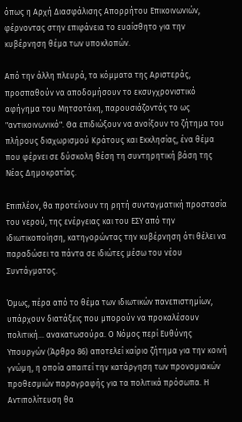όπως η Αρχή Διασφάλισης Απορρήτου Επικοινωνιών, φέρνοντας στην επιφάνεια το ευαίσθητο για την κυβέρνηση θέμα των υποκλοπών.

Από την άλλη πλευρά, τα κόμματα της Αριστεράς, προσπαθούν να αποδομήσουν το εκσυγχρονιστικό αφήγημα του Μητσοτάκη, παρουσιάζοντάς το ως "αντικοινωνικό". Θα επιδιώξουν να ανοίξουν το ζήτημα του πλήρους διαχωρισμού Κράτους και Εκκλησίας, ένα θέμα που φέρνει σε δύσκολη θέση τη συντηρητική βάση της Νέας Δημοκρατίας.

Επιπλέον, θα προτείνουν τη ρητή συνταγματική προστασία του νερού, της ενέργειας και του ΕΣΥ από την ιδιωτικοποίηση, κατηγορώντας την κυβέρνηση ότι θέλει να παραδώσει τα πάντα σε ιδιώτες μέσω του νέου Συντάγματος.

Όμως, πέρα από το θέμα των ιδιωτικών πανεπιστημίων, υπάρχουν διατάξεις που μπορούν να προκαλέσουν πολιτική... ανακατωσούρα. Ο Νόμος περί Ευθύνης Υπουργών (Άρθρο 86) αποτελεί καίριο ζήτημα για την κοινή γνώμη, η οποία απαιτεί την κατάργηση των προνομιακών προθεσμιών παραγραφής για τα πολιτικά πρόσωπα. Η Αντιπολίτευση θα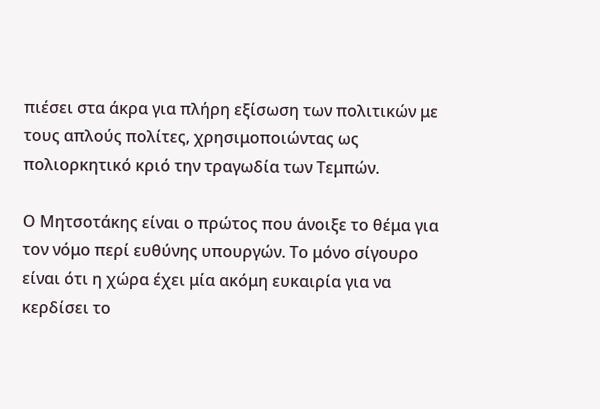πιέσει στα άκρα για πλήρη εξίσωση των πολιτικών με τους απλούς πολίτες, χρησιμοποιώντας ως πολιορκητικό κριό την τραγωδία των Τεμπών.

Ο Μητσοτάκης είναι ο πρώτος που άνοιξε το θέμα για τον νόμο περί ευθύνης υπουργών. Το μόνο σίγουρο είναι ότι η χώρα έχει μία ακόμη ευκαιρία για να κερδίσει το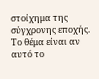στοίχημα της σύγχρονης εποχής. Το θέμα είναι αν αυτό το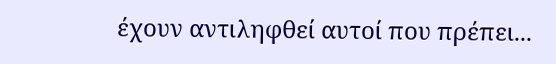έχουν αντιληφθεί αυτοί που πρέπει...